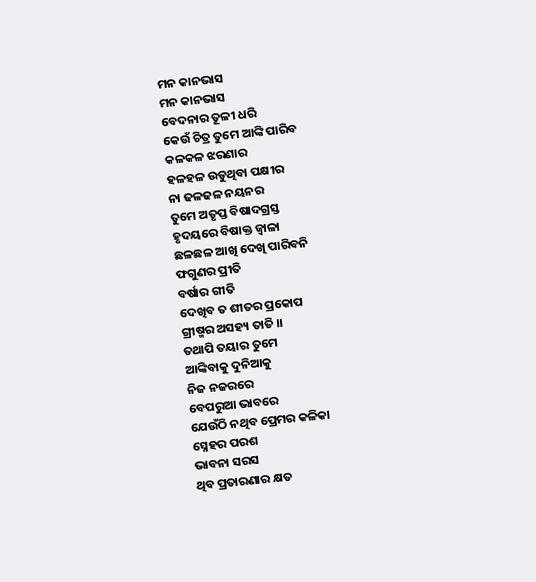ମନ କାନଭାସ
ମନ କାନଭାସ
ବେଦନାର ତୂଳୀ ଧରି
କେଉଁ ଚିତ୍ର ତୁମେ ଆଙ୍କି ପାରିବ
କଳକଳ ଝରଣାର
ହଳହଳ ଉଡୁଥିବା ପକ୍ଷୀର
ନା ଢଳଢଳ ନୟନର
ତୁମେ ଅତୃପ୍ତ ବିଷାଦଗ୍ରସ୍ତ
ହୃଦୟରେ ବିଷାକ୍ତ ଜ୍ଵାଳା
ଛଳଛଳ ଆଖି ଦେଖି ପାରିବନି
ଫଗୁଣର ପ୍ରୀତି
ବର୍ଷାର ଗୀତି
ଦେଖିବ ତ ଶୀତର ପ୍ରକୋପ
ଗ୍ରୀଷ୍ମର ଅସହ୍ୟ ତାତି ।।
ତଥାପି ତୟାର ତୁମେ
ଆଙ୍କିବାକୁ ଦୁନିଆକୁ
ନିଜ ନଜରରେ
ବେପରୁଆ ଭାବରେ
ଯେଉଁଠି ନଥିବ ପ୍ରେମର କଳିକା
ସ୍ନେହର ପରଶ
ଭାବନା ସରସ
ଥିବ ପ୍ରତାରଣାର କ୍ଷତ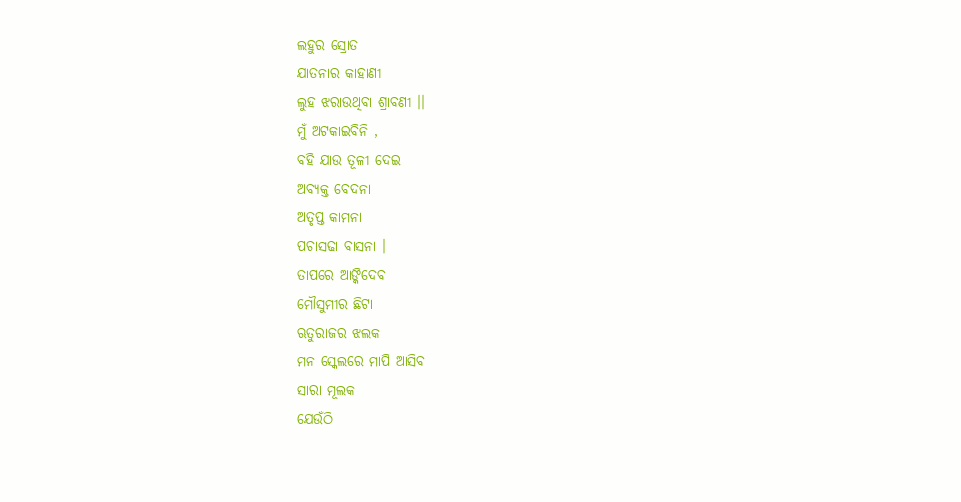ଲହୁର ସ୍ରୋତ
ଯାତନାର କାହାଣୀ
ଲୁହ ଝରାଉଥିବା ଶ୍ରାବଣୀ ।।
ମୁଁ ଅଟକାଇବିନି ,
ବହି ଯାଉ ତୂଳୀ ଦେଇ
ଅବ୍ୟକ୍ତ ବେଦନା
ଅତୃପ୍ତ କାମନା
ପଚାସଢା ବାସନା ।
ତାପରେ ଆଙ୍କିଦେବ
ମୌସୁମୀର ଛିଟା
ଋତୁରାଜର ଝଲକ
ମନ ସ୍କେଲରେ ମାପି ଆସିବ
ସାରା ମୂଲକ
ଯେଉଁଠି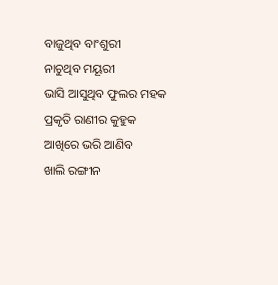ବାଜୁଥିବ ବାଂଶୁରୀ
ନାଚୁଥିବ ମୟୂରୀ
ଭାସି ଆସୁଥିବ ଫୁଲର ମହକ
ପ୍ରକୃତି ରାଣୀର କୁହୁକ
ଆଖିରେ ଭରି ଆଣିବ
ଖାଲି ରଙ୍ଗୀନ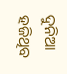ଦୁନିଆ
ହଜିଥିବ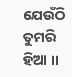ଯେଉଁଠି ତୁମରି ହିଆ ।।